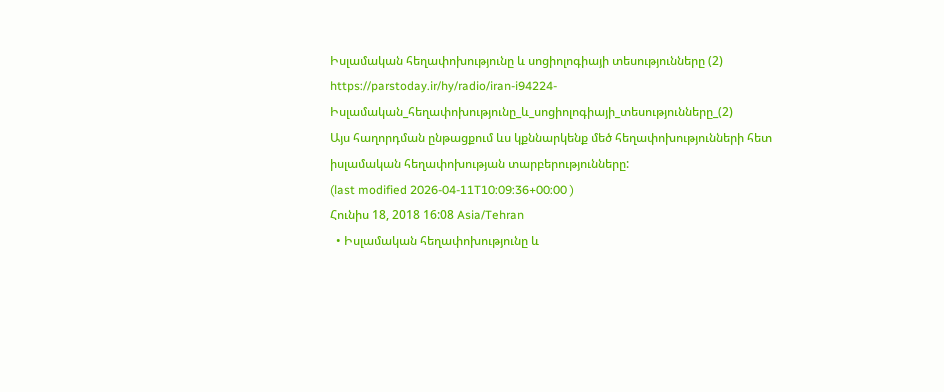Իսլամական հեղափոխությունը և սոցիոլոգիայի տեսությունները (2)
https://parstoday.ir/hy/radio/iran-i94224-Իսլամական_հեղափոխությունը_և_սոցիոլոգիայի_տեսությունները_(2)
Այս հաղորդման ընթացքում ևս կքննարկենք մեծ հեղափոխությունների հետ իսլամական հեղափոխության տարբերությունները:
(last modified 2026-04-11T10:09:36+00:00 )
Հունիս 18, 2018 16:08 Asia/Tehran
  • Իսլամական հեղափոխությունը և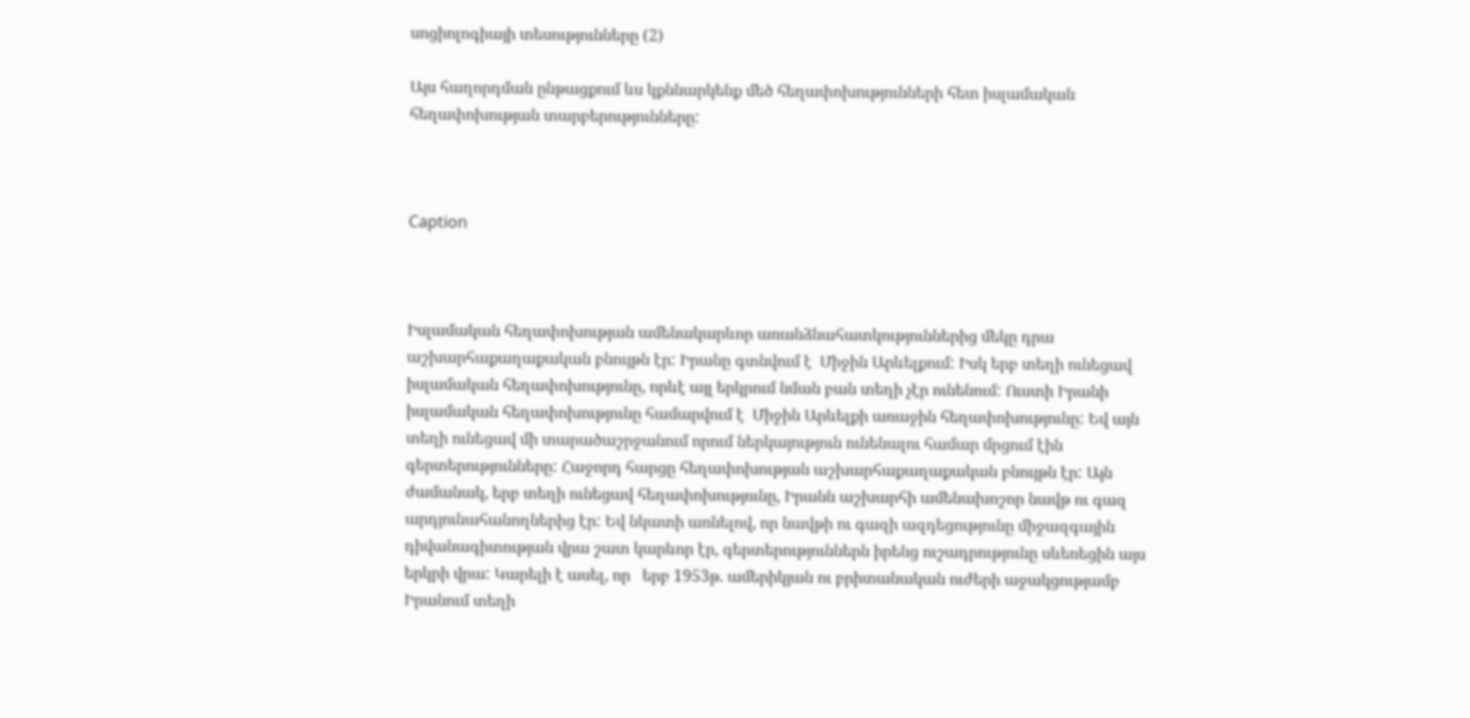սոցիոլոգիայի տեսությունները (2)

Այս հաղորդման ընթացքում ևս կքննարկենք մեծ հեղափոխությունների հետ իսլամական հեղափոխության տարբերությունները:



Caption



Իսլամական հեղափոխության ամենակարևոր առանձնահատկություններից մեկը դրա աշխարհաքաղաքական բնույթն էր: Իրանը գտնվում է  Միջին Արևելքում: Իսկ երբ տեղի ունեցավ իսլամական հեղափոխությունը, որևէ այլ երկրում նման բան տեղի չէր ունենում: Ուստի Իրանի իսլամական հեղափոխությունը համարվում է  Միջին Արևելքի առաջին հեղափոխությունը: Եվ այն տեղի ունեցավ մի տարածաշրջանում որում ներկայություն ունենալու համար մրցում էին գերտերությունները: Հաջորդ հարցը հեղափոխության աշխարհաքաղաքական բնույթն էր: Այն ժամանակ, երբ տեղի ունեցավ հեղափոխությունը, Իրանն աշխարհի ամենախոշոր նավթ ու գազ արդյունահանողներից էր: Եվ նկատի առնելով, որ նավթի ու գազի ազդեցությունը միջազգային դիվանագիտության վրա շատ կարևոր էր, գերտերություններն իրենց ուշադրությունը սևեռեցին այս երկրի վրա: Կարելի է ասել, որ   երբ 1953թ. ամերիկյան ու բրիտանական ուժերի աջակցությամբ Իրանում տեղի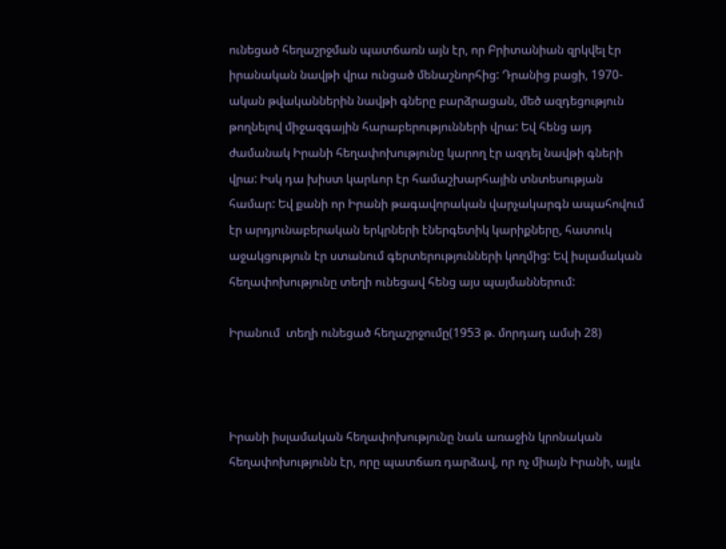ունեցած հեղաշրջման պատճառն այն էր, որ Բրիտանիան զրկվել էր իրանական նավթի վրա ունցած մենաշնորհից: Դրանից բացի, 1970-ական թվականներին նավթի գները բարձրացան, մեծ ազդեցություն թողնելով միջազգային հարաբերությունների վրա: Եվ հենց այդ ժամանակ Իրանի հեղափոխությունը կարող էր ազդել նավթի գների վրա: Իսկ դա խիստ կարևոր էր համաշխարհային տնտեսության համար: Եվ քանի որ Իրանի թագավորական վարչակարգն ապահովում էր արդյունաբերական երկրների էներգետիկ կարիքները, հատուկ աջակցություն էր ստանում գերտերությունների կողմից: Եվ իսլամական հեղափոխությունը տեղի ունեցավ հենց այս պայմաններում:

Իրանում  տեղի ունեցած հեղաշրջումը(1953 թ. մորդադ ամսի 28)



Իրանի իսլամական հեղափոխությունը նաև առաջին կրոնական հեղափոխությունն էր, որը պատճառ դարձավ, որ ոչ միայն Իրանի, այլև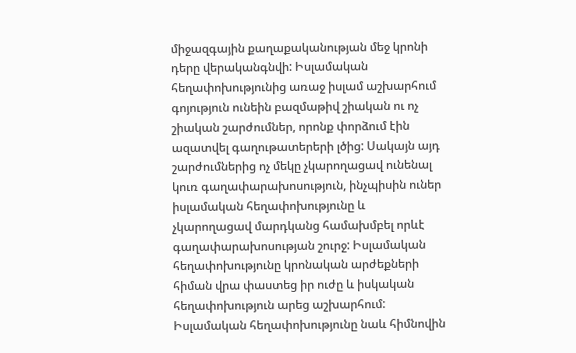միջազգային քաղաքականության մեջ կրոնի դերը վերականգնվի: Իսլամական հեղափոխությունից առաջ իսլամ աշխարհում գոյություն ունեին բազմաթիվ շիական ու ոչ շիական շարժումներ, որոնք փորձում էին ազատվել գաղութատերերի լծից: Սակայն այդ շարժումներից ոչ մեկը չկարողացավ ունենալ կուռ գաղափարախոսություն, ինչպիսին ուներ իսլամական հեղափոխությունը և չկարողացավ մարդկանց համախմբել որևէ գաղափարախոսության շուրջ: Իսլամական հեղափոխությունը կրոնական արժեքների հիման վրա փաստեց իր ուժը և իսկական հեղափոխություն արեց աշխարհում: Իսլամական հեղափոխությունը նաև հիմնովին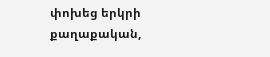փոխեց երկրի քաղաքական,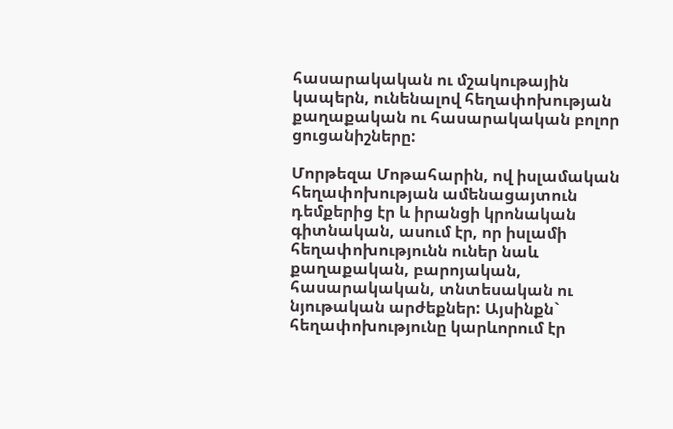հասարակական ու մշակութային կապերն, ունենալով հեղափոխության քաղաքական ու հասարակական բոլոր ցուցանիշները:

Մորթեզա Մոթահարին, ով իսլամական հեղափոխության ամենացայտուն դեմքերից էր և իրանցի կրոնական գիտնական, ասում էր, որ իսլամի հեղափոխությունն ուներ նաև քաղաքական, բարոյական, հասարակական, տնտեսական ու նյութական արժեքներ: Այսինքն` հեղափոխությունը կարևորում էր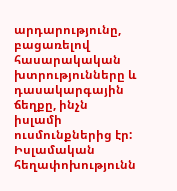արդարությունը, բացառելով հասարակական խտրությունները և դասակարգային ճեղքը, ինչն իսլամի ուսմունքներից էր: Իսլամական հեղափոխությունն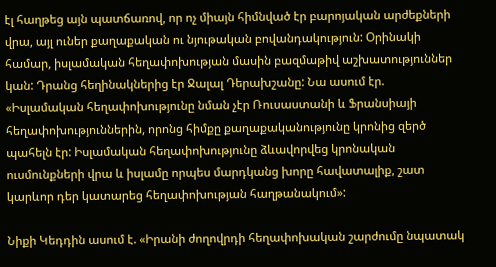էլ հաղթեց այն պատճառով, որ ոչ միայն հիմնված էր բարոյական արժեքների վրա, այլ ուներ քաղաքական ու նյութական բովանդակություն: Օրինակի համար, իսլամական հեղափոխության մասին բազմաթիվ աշխատություններ կան: Դրանց հեղինակներից էր Ջալալ Դերախշանը: Նա ասում էր. «Իսլամական հեղափոխությունը նման չէր Ռուսաստանի և Ֆրանսիայի հեղափոխություններին, որոնց հիմքը քաղաքականությունը կրոնից զերծ պահելն էր: Իսլամական հեղափոխությունը ձևավորվեց կրոնական ուսմունքների վրա և իսլամը որպես մարդկանց խորը հավատալիք, շատ կարևոր դեր կատարեց հեղափոխության հաղթանակում»:

Նիքի Կեդդին ասում է. «Իրանի ժողովրդի հեղափոխական շարժումը նպատակ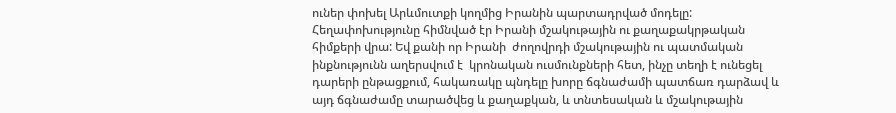ուներ փոխել Արևմուտքի կողմից Իրանին պարտադրված մոդելը: Հեղափոխությունը հիմնված էր Իրանի մշակութային ու քաղաքակրթական հիմքերի վրա: Եվ քանի որ Իրանի  ժողովրդի մշակութային ու պատմական ինքնությունն աղերսվում է  կրոնական ուսմունքների հետ, ինչը տեղի է ունեցել դարերի ընթացքում, հակառակը պնդելը խորը ճգնաժամի պատճառ դարձավ և այդ ճգնաժամը տարածվեց և քաղաքկան, և տնտեսական և մշակութային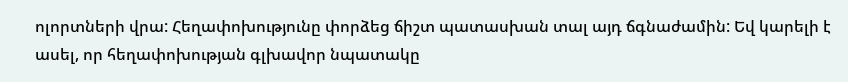ոլորտների վրա: Հեղափոխությունը փորձեց ճիշտ պատասխան տալ այդ ճգնաժամին: Եվ կարելի է ասել, որ հեղափոխության գլխավոր նպատակը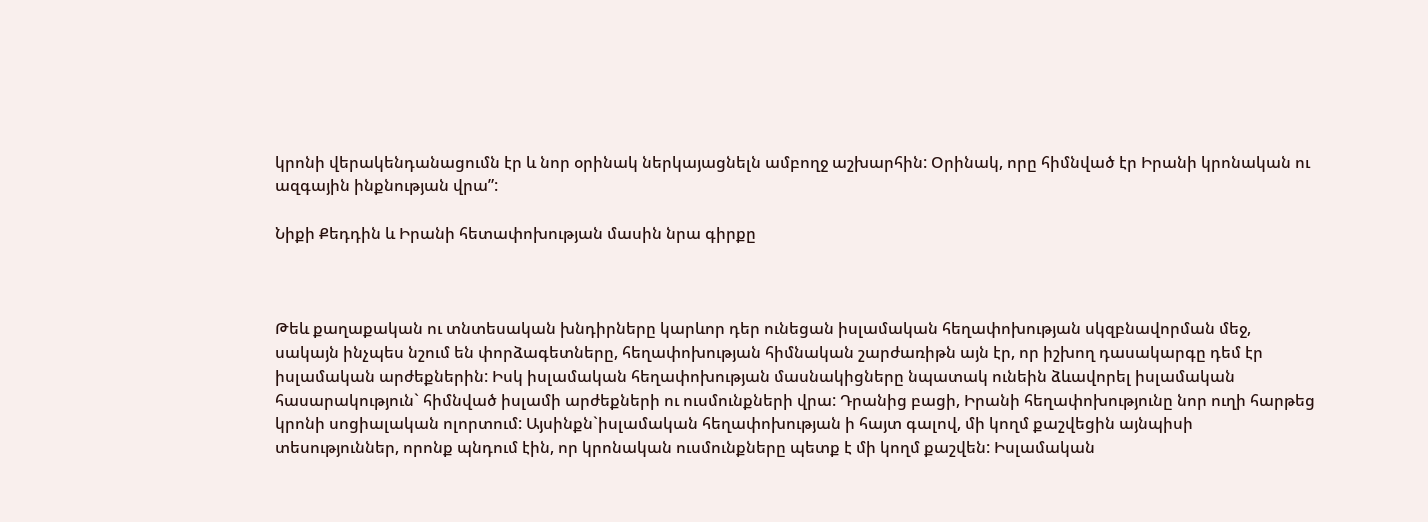կրոնի վերակենդանացումն էր և նոր օրինակ ներկայացնելն ամբողջ աշխարհին: Օրինակ, որը հիմնված էր Իրանի կրոնական ու ազգային ինքնության վրա”:

Նիքի Քեդդին և Իրանի հետափոխության մասին նրա գիրքը



Թեև քաղաքական ու տնտեսական խնդիրները կարևոր դեր ունեցան իսլամական հեղափոխության սկզբնավորման մեջ, սակայն ինչպես նշում են փորձագետները, հեղափոխության հիմնական շարժառիթն այն էր, որ իշխող դասակարգը դեմ էր իսլամական արժեքներին: Իսկ իսլամական հեղափոխության մասնակիցները նպատակ ունեին ձևավորել իսլամական հասարակություն` հիմնված իսլամի արժեքների ու ուսմունքների վրա: Դրանից բացի, Իրանի հեղափոխությունը նոր ուղի հարթեց կրոնի սոցիալական ոլորտում: Այսինքն`իսլամական հեղափոխության ի հայտ գալով, մի կողմ քաշվեցին այնպիսի տեսություններ, որոնք պնդում էին, որ կրոնական ուսմունքները պետք է մի կողմ քաշվեն: Իսլամական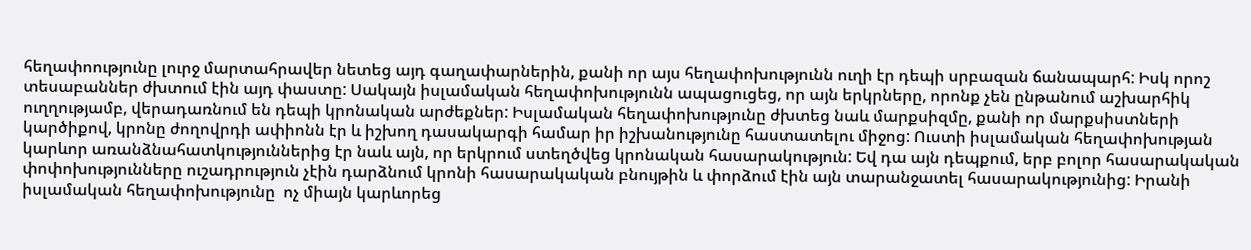հեղափոությունը լուրջ մարտահրավեր նետեց այդ գաղափարներին, քանի որ այս հեղափոխությունն ուղի էր դեպի սրբազան ճանապարհ: Իսկ որոշ տեսաբաններ ժխտում էին այդ փաստը: Սակայն իսլամական հեղափոխությունն ապացուցեց, որ այն երկրները, որոնք չեն ընթանում աշխարհիկ ուղղությամբ, վերադառնում են դեպի կրոնական արժեքներ: Իսլամական հեղափոխությունը ժխտեց նաև մարքսիզմը, քանի որ մարքսիստների կարծիքով, կրոնը ժողովրդի ափիոնն էր և իշխող դասակարգի համար իր իշխանությունը հաստատելու միջոց: Ուստի իսլամական հեղափոխության կարևոր առանձնահատկություններից էր նաև այն, որ երկրում ստեղծվեց կրոնական հասարակություն: Եվ դա այն դեպքում, երբ բոլոր հասարակական փոփոխությունները ուշադրություն չէին դարձնում կրոնի հասարակական բնույթին և փորձում էին այն տարանջատել հասարակությունից: Իրանի իսլամական հեղափոխությունը  ոչ միայն կարևորեց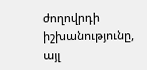ժողովրդի իշխանությունը, այլ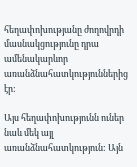հեղափոխությանը ժողովրդի մասնակցությունը դրա ամենակարևոր առանձնահատկություններից էր:

Այս հեղափոխությունն ուներ նաև մեկ այլ առանձնահատկություն: Այն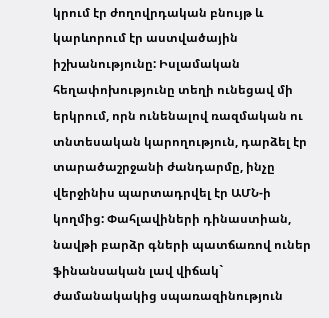կրում էր ժողովրդական բնույթ և կարևորում էր աստվածային իշխանությունը: Իսլամական հեղափոխությունը տեղի ունեցավ մի երկրում, որն ունենալով ռազմական ու տնտեսական կարողություն, դարձել էր  տարածաշրջանի ժանդարմը, ինչը վերջինիս պարտադրվել էր ԱՄՆ-ի կողմից: Փահլավիների դինաստիան, նավթի բարձր գների պատճառով ուներ ֆինանսական լավ վիճակ` ժամանակակից սպառազինություն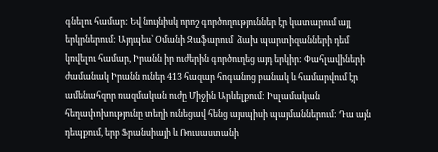գնելու համար: Եվ նույնիսկ որոշ գործողություններ էր կատարում այլ երկրներում: Այդպես՝ Օմանի Զաֆարում  ձախ պարտիզանների դեմ կռվելու համար, Իրանն իր ուժերին գործուղեց այդ երկիր: Փահլավիների ժամանակ Իրանն ուներ 413 հազար հոգանոց բանակ և համարվում էր ամենահզոր ռազմական ուժը Միջին Արևելքում: Իսլամական հեղափոխությունը տեղի ունեցավ հենց այսպիսի պայմաններում: Դա այն դեպքում, երբ Ֆրանսիայի և Ռուսաստանի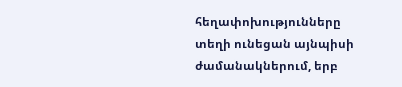հեղափոխությունները տեղի ունեցան այնպիսի ժամանակներում, երբ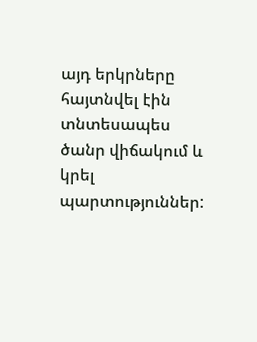այդ երկրները հայտնվել էին տնտեսապես ծանր վիճակում և կրել պարտություններ: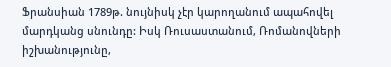Ֆրանսիան 1789թ. նույնիսկ չէր կարողանում ապահովել մարդկանց սնունդը: Իսկ Ռուսաստանում, Ռոմանովների իշխանությունը,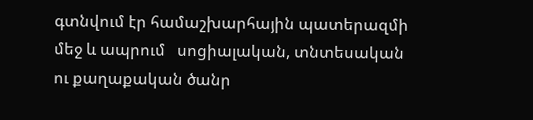գտնվում էր համաշխարհային պատերազմի մեջ և ապրում   սոցիալական, տնտեսական ու քաղաքական ծանր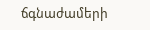ճգնաժամերի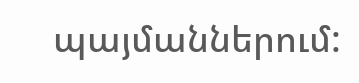պայմաններում: